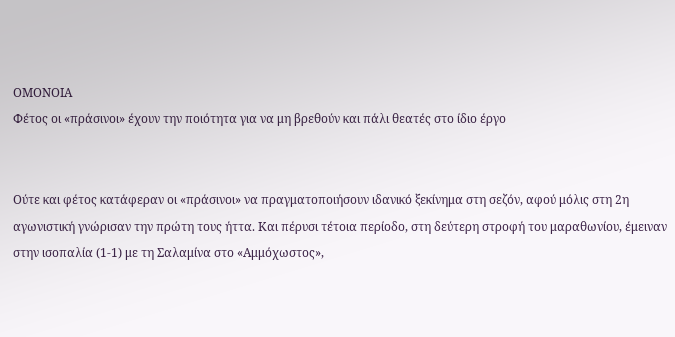ΟΜΟΝΟΙΑ
Φέτος οι «πράσινοι» έχουν την ποιότητα για να μη βρεθούν και πάλι θεατές στο ίδιο έργο


Ούτε και φέτος κατάφεραν οι «πράσινοι» να πραγματοποιήσουν ιδανικό ξεκίνημα στη σεζόν, αφού μόλις στη 2η αγωνιστική γνώρισαν την πρώτη τους ήττα. Και πέρυσι τέτοια περίοδο, στη δεύτερη στροφή του μαραθωνίου, έμειναν στην ισοπαλία (1-1) με τη Σαλαμίνα στο «Αμμόχωστος»,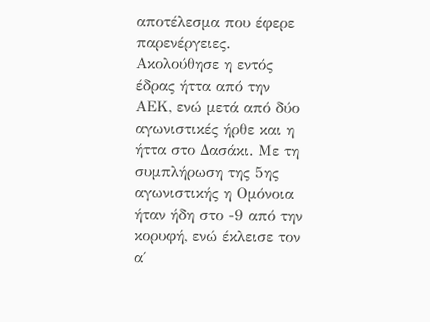αποτέλεσμα που έφερε παρενέργειες. Ακολούθησε η εντός έδρας ήττα από την ΑΕΚ, ενώ μετά από δύο αγωνιστικές ήρθε και η ήττα στο Δασάκι. Με τη συμπλήρωση της 5ης αγωνιστικής η Ομόνοια ήταν ήδη στο -9 από την κορυφή, ενώ έκλεισε τον α΄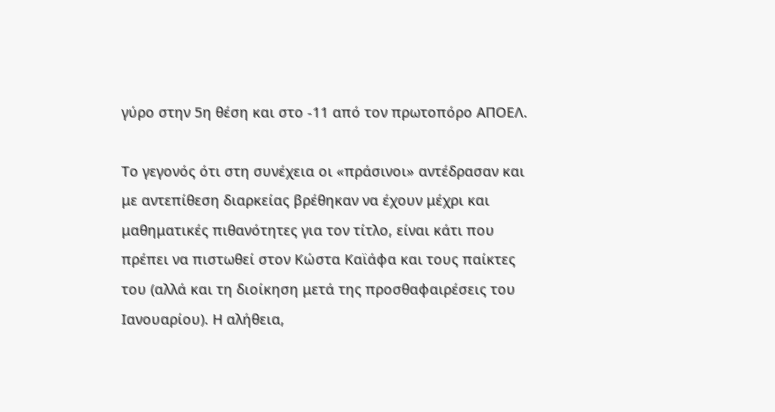γύρο στην 5η θέση και στο -11 από τον πρωτοπόρο ΑΠΟΕΛ.

Το γεγονός ότι στη συνέχεια οι «πράσινοι» αντέδρασαν και με αντεπίθεση διαρκείας βρέθηκαν να έχουν μέχρι και μαθηματικές πιθανότητες για τον τίτλο, είναι κάτι που πρέπει να πιστωθεί στον Κώστα Καϊάφα και τους παίκτες του (αλλά και τη διοίκηση μετά της προσθαφαιρέσεις του Ιανουαρίου). Η αλήθεια,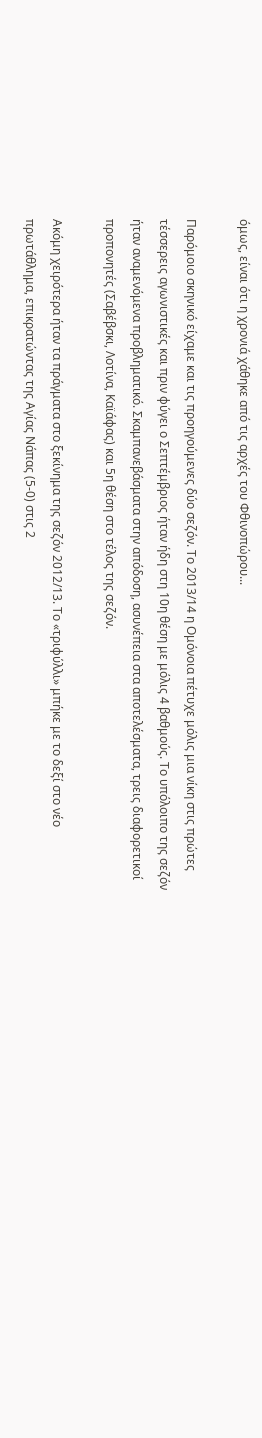όμως, είναι ότι η χρονιά χάθηκε από τις αρχές του Φθινοπώρου...

Παρόμοιο σκηνικό είχαμε και τις προηγούμενες δύο σεζόν. Το 2013/14 η Ομόνοια πέτυχε μόλις μια νίκη στις πρώτες τέσσερεις αγωνιστικές και πριν φύγει ο Σεπτέμβριος ήταν ήδη στη 10η θέση με μόλις 4 βαθμούς. Το υπόλοιπο της σεζόν ήταν αναμενόμενα προβληματικό. Σκαμπανεβάσματα στην απόδοση, ασυνέπεια στα αποτελέσματα, τρεις διαφορετικοί προπονητές (Σαβέβσκι, Λοτίνα, Καϊάφας) και 5η θέση στο τέλος της σεζόν.

Ακόμη χειρότερα ήταν τα πράγματα στο ξεκίνημα της σεζόν 2012/13. Το «τριφύλλι» μπήκε με το δεξί στο νέο πρωτάθλημα, επικρατώντας της Αγίας Νάπας (5-0) στις 2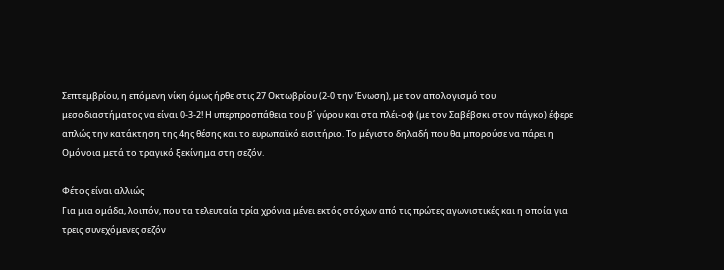Σεπτεμβρίου, η επόμενη νίκη όμως ήρθε στις 27 Οκτωβρίου (2-0 την Ένωση), με τον απολογισμό του μεσοδιαστήματος να είναι 0-3-2! Η υπερπροσπάθεια του β΄ γύρου και στα πλέι-οφ (με τον Σαβέβσκι στον πάγκο) έφερε απλώς την κατάκτηση της 4ης θέσης και το ευρωπαϊκό εισιτήριο. Το μέγιστο δηλαδή που θα μπορούσε να πάρει η Ομόνοια μετά το τραγικό ξεκίνημα στη σεζόν.

Φέτος είναι αλλιώς
Για μια ομάδα, λοιπόν, που τα τελευταία τρία χρόνια μένει εκτός στόχων από τις πρώτες αγωνιστικές και η οποία για τρεις συνεχόμενες σεζόν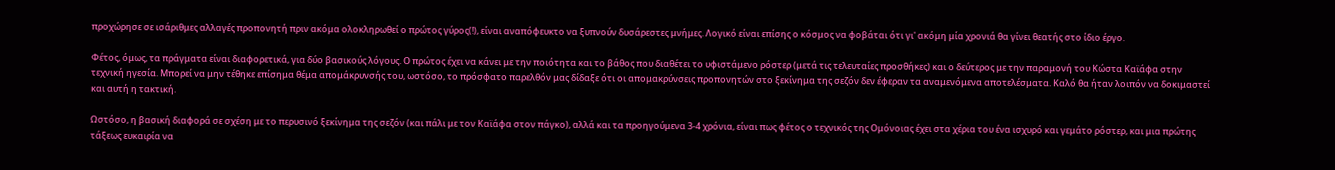προχώρησε σε ισάριθμες αλλαγές προπονητή πριν ακόμα ολοκληρωθεί ο πρώτος γύρος(!), είναι αναπόφευκτο να ξυπνούν δυσάρεστες μνήμες. Λογικό είναι επίσης ο κόσμος να φοβάται ότι γι' ακόμη μία χρονιά θα γίνει θεατής στο ίδιο έργο.

Φέτος, όμως, τα πράγματα είναι διαφορετικά, για δύο βασικούς λόγους. Ο πρώτος έχει να κάνει με την ποιότητα και το βάθος που διαθέτει το υφιστάμενο ρόστερ (μετά τις τελευταίες προσθήκες) και ο δεύτερος με την παραμονή του Κώστα Καϊάφα στην τεχνική ηγεσία. Μπορεί να μην τέθηκε επίσημα θέμα απομάκρυνσής του, ωστόσο, το πρόσφατο παρελθόν μας δίδαξε ότι οι απομακρύνσεις προπονητών στο ξεκίνημα της σεζόν δεν έφεραν τα αναμενόμενα αποτελέσματα. Καλό θα ήταν λοιπόν να δοκιμαστεί και αυτή η τακτική.

Ωστόσο, η βασική διαφορά σε σχέση με το περυσινό ξεκίνημα της σεζόν (και πάλι με τον Καϊάφα στον πάγκο), αλλά και τα προηγούμενα 3-4 χρόνια, είναι πως φέτος ο τεχνικός της Ομόνοιας έχει στα χέρια του ένα ισχυρό και γεμάτο ρόστερ, και μια πρώτης τάξεως ευκαιρία να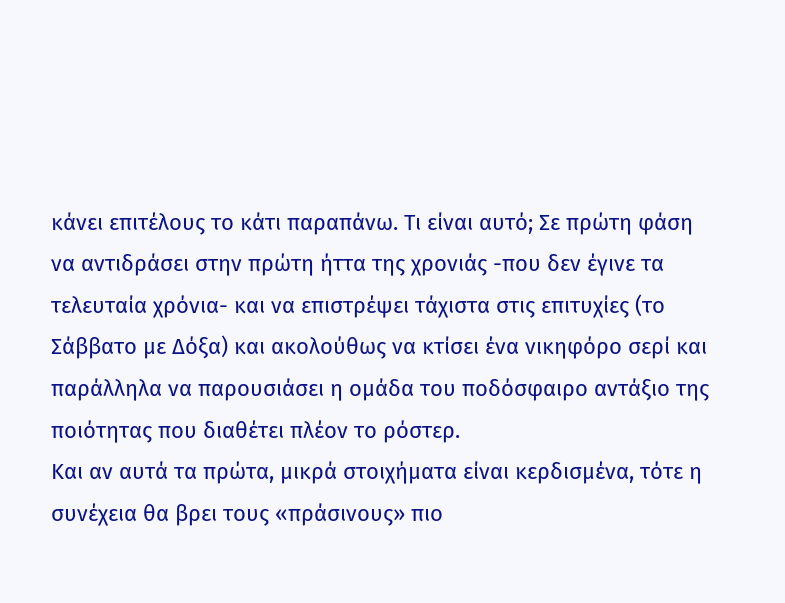κάνει επιτέλους το κάτι παραπάνω. Τι είναι αυτό; Σε πρώτη φάση να αντιδράσει στην πρώτη ήττα της χρονιάς -που δεν έγινε τα τελευταία χρόνια- και να επιστρέψει τάχιστα στις επιτυχίες (το Σάββατο με Δόξα) και ακολούθως να κτίσει ένα νικηφόρο σερί και παράλληλα να παρουσιάσει η ομάδα του ποδόσφαιρο αντάξιο της ποιότητας που διαθέτει πλέον το ρόστερ.
Και αν αυτά τα πρώτα, μικρά στοιχήματα είναι κερδισμένα, τότε η συνέχεια θα βρει τους «πράσινους» πιο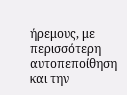ήρεμους, με περισσότερη αυτοπεποίθηση και την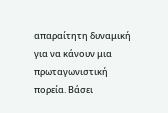απαραίτητη δυναμική για να κάνουν μια πρωταγωνιστική πορεία. Βάσει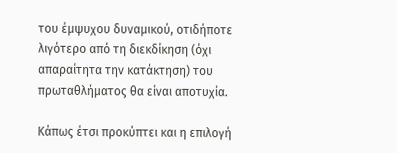του έμψυχου δυναμικού, οτιδήποτε λιγότερο από τη διεκδίκηση (όχι απαραίτητα την κατάκτηση) του πρωταθλήματος θα είναι αποτυχία.

Κάπως έτσι προκύπτει και η επιλογή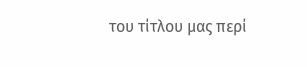του τίτλου μας περί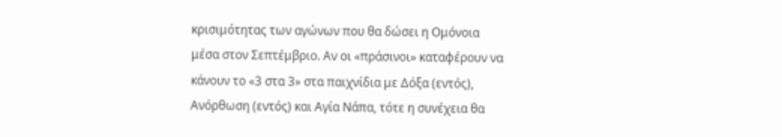κρισιμότητας των αγώνων που θα δώσει η Ομόνοια μέσα στον Σεπτέμβριο. Αν οι «πράσινοι» καταφέρουν να κάνουν το «3 στα 3» στα παιχνίδια με Δόξα (εντός), Ανόρθωση (εντός) και Αγία Νάπα, τότε η συνέχεια θα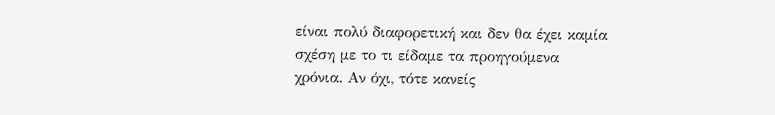είναι πολύ διαφορετική και δεν θα έχει καμία σχέση με το τι είδαμε τα προηγούμενα χρόνια. Αν όχι, τότε κανείς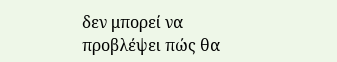δεν μπορεί να προβλέψει πώς θα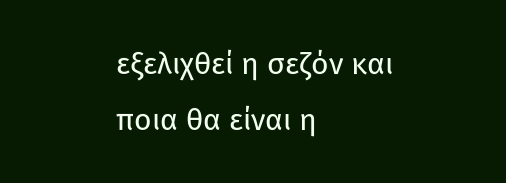εξελιχθεί η σεζόν και ποια θα είναι η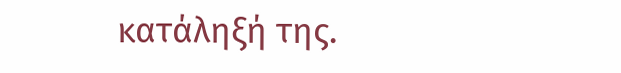κατάληξή της.